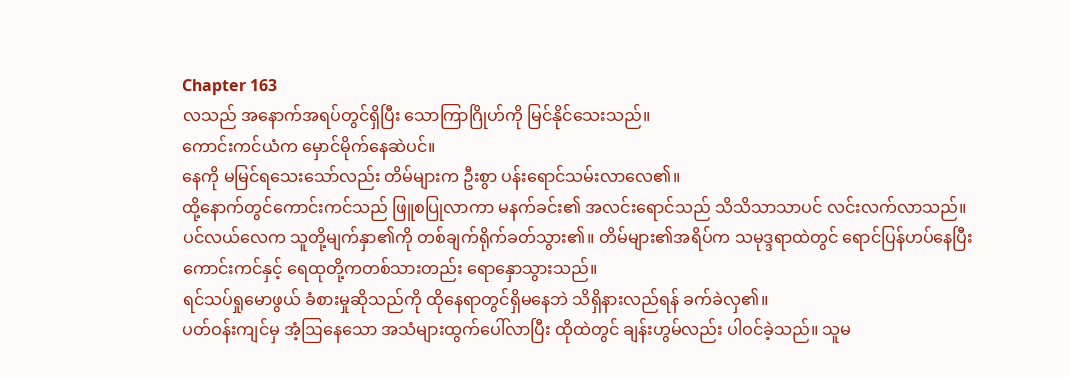Chapter 163
လသည် အနောက်အရပ်တွင်ရှိပြီး သောကြာဂြိုဟ်ကို မြင်နိုင်သေးသည်။
ကောင်းကင်ယံက မှောင်မိုက်နေဆဲပင်။
နေကို မမြင်ရသေးသော်လည်း တိမ်များက ဦးစွာ ပန်းရောင်သမ်းလာလေ၏။
ထို့နောက်တွင်ကောင်းကင်သည် ဖြူစပြုလာကာ မနက်ခင်း၏ အလင်းရောင်သည် သိသိသာသာပင် လင်းလက်လာသည်။
ပင်လယ်လေက သူတို့မျက်နှာ၏ကို တစ်ချက်ရိုက်ခတ်သွား၏။ တိမ်များ၏အရိပ်က သမုဒ္ဒရာထဲတွင် ရောင်ပြန်ဟပ်နေပြီး ကောင်းကင်နှင့် ရေထုတို့ကတစ်သားတည်း ရောနှောသွားသည်။
ရင်သပ်ရှုမောဖွယ် ခံစားမှုဆိုသည်ကို ထိုနေရာတွင်ရှိမနေဘဲ သိရှိနားလည်ရန် ခက်ခဲလှ၏။
ပတ်ဝန်းကျင်မှ အံ့ဩနေသော အသံများထွက်ပေါ်လာပြီး ထိုထဲတွင် ချန်းဟွမ်လည်း ပါဝင်ခဲ့သည်။ သူမ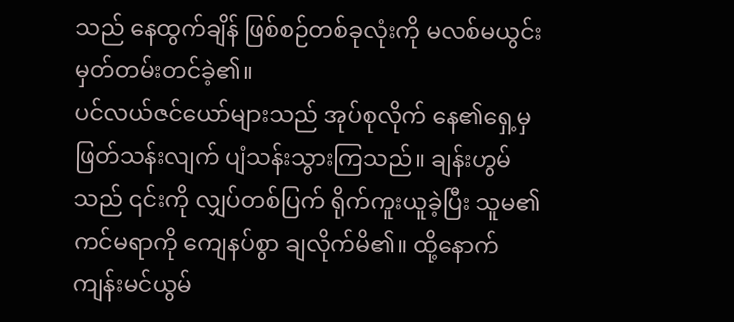သည် နေထွက်ချိန် ဖြစ်စဉ်တစ်ခုလုံးကို မလစ်မယွင်း မှတ်တမ်းတင်ခဲ့၏။
ပင်လယ်ဇင်ယော်များသည် အုပ်စုလိုက် နေ၏ရှေ့မှဖြတ်သန်းလျက် ပျံသန်းသွားကြသည်။ ချန်းဟွမ် သည် ၎င်းကို လျှပ်တစ်ပြက် ရိုက်ကူးယူခဲ့ပြီး သူမ၏ ကင်မရာကို ကျေနပ်စွာ ချလိုက်မိ၏။ ထို့နောက် ကျန်းမင်ယွမ်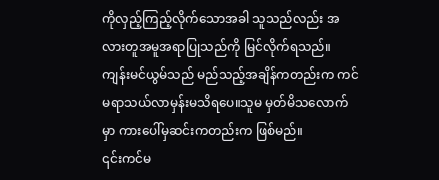ကိုလှည့်ကြည့်လိုက်သောအခါ သူသည်လည်း အလားတူအမူအရာပြုသည်ကို မြင်လိုက်ရသည်။
ကျန်းမင်ယွမ်သည် မည်သည့်အချိန်ကတည်းက ကင်မရာသယ်လာမှန်းမသိရပေ။သူမ မှတ်မိသလောက်မှာ ကားပေါ်မှဆင်းကတည်းက ဖြစ်မည်။
၎င်းကင်မ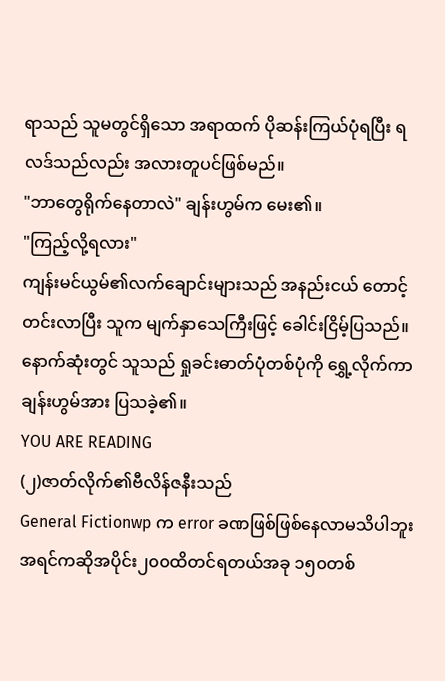ရာသည် သူမတွင်ရှိသော အရာထက် ပိုဆန်းကြယ်ပုံရပြီး ရလဒ်သည်လည်း အလားတူပင်ဖြစ်မည်။
"ဘာတွေရိုက်နေတာလဲ" ချန်းဟွမ်က မေး၏။
"ကြည့်လို့ရလား"
ကျန်းမင်ယွမ်၏လက်ချောင်းများသည် အနည်းငယ် တောင့်တင်းလာပြီး သူက မျက်နှာသေကြီးဖြင့် ခေါင်းငြိမ့်ပြသည်။
နောက်ဆုံးတွင် သူသည် ရှုခင်းဓာတ်ပုံတစ်ပုံကို ရွှေ့လိုက်ကာ ချန်းဟွမ်အား ပြသခဲ့၏။
YOU ARE READING
(၂)ဇာတ်လိုက်၏ဗီလိန်ဇနီးသည်
General Fictionwp က error ခဏဖြစ်ဖြစ်နေလာမသိပါဘူး အရင်ကဆိုအပိုင်း၂၀၀ထိတင်ရတယ်အခု ၁၅၀တစ်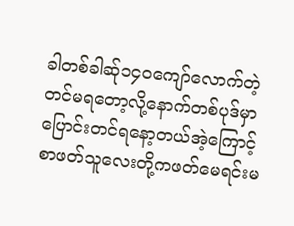ခါတစ်ခါဆ်ု၁၄၀ကျော်လောက်တဲ့တင်မရတော့လို့နောက်တစ်ပုဒ်မှာပြောင်းတင်ရနော့တယ်အဲ့ကြောင့်စာဖတ်သူလေးတို့ကဖတ်မေရင်းမ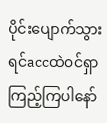ပိုင်းပျောက်သွားရင်accထဲ၀င်ရှာကြည့်ကြပါနော်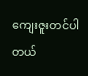ကျေးဇူးတင်ပါတယ်